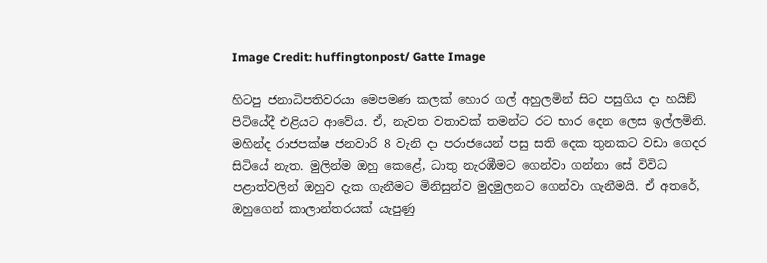Image Credit: huffingtonpost/ Gatte Image

හිටපු ජනාධිපතිවරයා මෙපමණ කලක් හොර ගල් අහුලමින් සිට පසුගිය දා හයිඞ් පිටියේදී එළියට ආවේය. ඒ, නැවත වතාවක් තමන්ට රට භාර දෙන ලෙස ඉල්ලමිනි. මහින්ද රාජපක්ෂ ජනවාරි 8 වැනි දා පරාජයෙන් පසු සති දෙක තුනකට වඩා ගෙදර සිටියේ නැත. මුලින්ම ඔහු කෙළේ, ධාතු නැරඹීමට ගෙන්වා ගන්නා සේ විවිධ පළාත්වලින් ඔහුව දැක ගැනීමට මිනිසුන්ව මුදමුලනට ගෙන්වා ගැනීමයි. ඒ අතරේ, ඔහුගෙන් කාලාන්තරයක් යැපුණු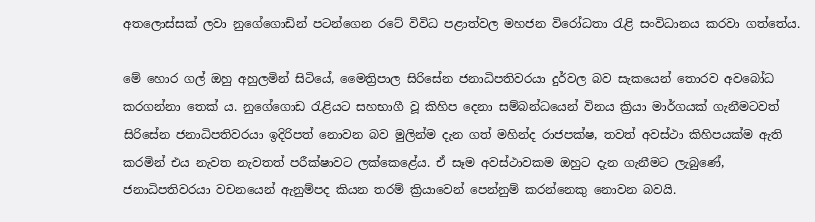අතලොස්සක් ලවා නුගේගොඩින් පටන්ගෙන රටේ විවිධ පළාත්වල මහජන විරෝධතා රැළි සංවිධානය කරවා ගත්තේය.

මේ හොර ගල් ඔහු අහුලමින් සිටියේ, මෛත්‍රිපාල සිරිසේන ජනාධිපතිවරයා දුර්වල බව සැකයෙන් තොරව අවබෝධ කරගන්නා තෙක් ය. නුගේගොඩ රැළියට සහභාගී වූ කිහිප දෙනා සම්බන්ධයෙන් විනය ක්‍රියා මාර්ගයක් ගැනීමටවත් සිරිසේන ජනාධිපතිවරයා ඉදිරිපත් නොවන බව මුලින්ම දැන ගත් මහින්ද රාජපක්ෂ, තවත් අවස්ථා කිහිපයක්ම ඇති කරමින් එය නැවත නැවතත් පරීක්ෂාවට ලක්කෙළේය. ඒ සෑම අවස්ථාවකම ඔහුට දැන ගැනීමට ලැබුණේ, ජනාධිපතිවරයා වචනයෙන් ඇනුම්පද කියන තරම් ක්‍රියාවෙන් පෙන්නුම් කරන්නෙකු නොවන බවයි.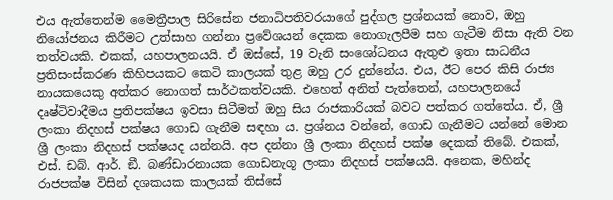එය ඇත්තෙන්ම මෛත්‍රීපාල සිරිසේන ජනාධිපතිවරයාගේ පුද්ගල ප්‍රශ්නයක් නොව, ඔහු නියෝජනය කිරීමට උත්සාහ ගන්නා ප්‍රවේශයන් දෙකක නොගැලපීම සහ ගැටීම නිසා ඇති වන තත්වයකි. එකක්, යහපාලනයයි. ඒ ඔස්සේ, 19 වැනි සංශෝධනය ඇතුළු ඉතා සාධනීය ප්‍රතිසංස්කරණ කිහිපයකට කෙටි කාලයක් තුළ ඔහු උර දුන්නේය. එය, ඊට පෙර කිසි රාජ්‍ය නායකයෙකු අත්කර නොගත් සාර්ථකත්වයකි. එහෙත් අනිත් පැත්තෙන්, යහපාලනයේ දෘෂ්ටිවාදීමය ප්‍රතිපක්ෂය ඉවසා සිටීමත් ඔහු සිය රාජකාරියක් බවට පත්කර ගත්තේය. ඒ, ශ්‍රී ලංකා නිදහස් පක්ෂය ගොඩ ගැනීම සඳහා ය. ප්‍රශ්නය වන්නේ, ගොඩ ගැනීමට යන්නේ මොන ශ්‍රී ලංකා නිදහස් පක්ෂයද යන්නයි. අප දන්නා ශ්‍රී ලංකා නිදහස් පක්ෂ දෙකක් තිබේ. එකක්, එස්. ඩබ්. ආර්. ඞී. බණ්ඩාරනායක ගොඩනැගූ ලංකා නිදහස් පක්ෂයයි. අනෙක, මහින්ද රාජපක්ෂ විසින් දශකයක කාලයක් තිස්සේ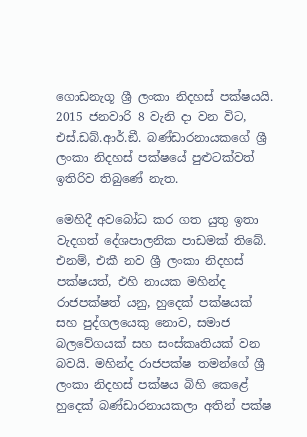ගොඩනැගූ ශ්‍රී ලංකා නිදහස් පක්ෂයයි. 2015 ජනවාරි 8 වැනි දා වන විට, එස්.ඩබ්.ආර්.ඞී. බණ්ඩාරනායකගේ ශ්‍රී ලංකා නිදහස් පක්ෂයේ පුළුටක්වත් ඉතිරිව තිබුණේ නැත.

මෙහිදී අවබෝධ කර ගත යුතු ඉතා වැදගත් දේශපාලනික පාඩමක් තිබේ. එනම්, එකී නව ශ්‍රී ලංකා නිදහස් පක්ෂයත්, එහි නායක මහින්ද රාජපක්ෂත් යනු, හුදෙක් පක්ෂයක් සහ පුද්ගලයෙකු නොව, සමාජ බලවේගයක් සහ සංස්කෘතියක් වන බවයි. මහින්ද රාජපක්ෂ තමන්ගේ ශ්‍රී ලංකා නිදහස් පක්ෂය බිහි කෙළේ හුදෙක් බණ්ඩාරනායකලා අතින් පක්ෂ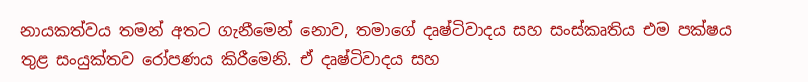නායකත්වය තමන් අතට ගැනීමෙන් නොව, තමාගේ දෘෂ්ටිවාදය සහ සංස්කෘතිය එම පක්ෂය තුළ සංයුක්තව රෝපණය කිරීමෙනි. ඒ දෘෂ්ටිවාදය සහ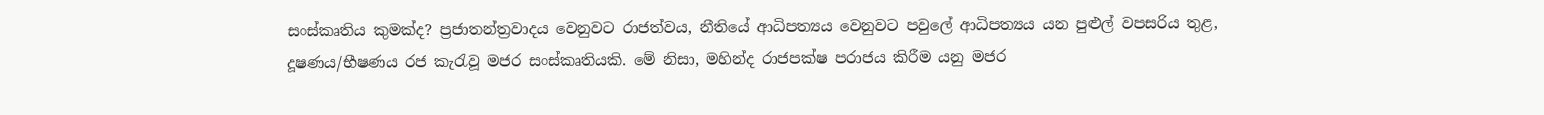සංස්කෘතිය කුමක්ද? ප්‍රජාතන්ත්‍රවාදය වෙනුවට රාජත්වය, නීතියේ ආධිපත්‍යය වෙනුවට පවුලේ ආධිපත්‍යය යන පුළුල් වපසරිය තුළ, දූෂණය/භීෂණය රජ කැරැවූ මජර සංස්කෘතියකි. මේ නිසා, මහින්ද රාජපක්ෂ පරාජය කිරීම යනු මජර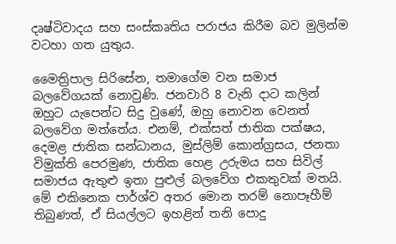දෘෂ්ටිවාදය සහ සංස්කෘතිය පරාජය කිරීම බව මුලින්ම වටහා ගත යුතුය.

මෛත්‍රිපාල සිරිසේන, තමාගේම වන සමාජ බලවේගයක් නොවුණි. ජනවාරි 8 වැනි දාට කලින් ඔහුට යැපෙන්ට සිදු වුණේ, ඔහු නොවන වෙනත් බලවේග මත්තේය. එනම්, එක්සත් ජාතික පක්ෂය, දෙමළ ජාතික සන්ධානය, මුස්ලිම් කොන්ග්‍රසය, ජනතා විමුක්ති පෙරමුණ, ජාතික හෙළ උරුමය සහ සිවිල් සමාජය ඇතුළු ඉතා පුළුල් බලවේග එකතුවක් මතයි. මේ එකිනෙක පාර්ශ්ව අතර මොන තරම් නොපෑහීම් තිබුණත්, ඒ සියල්ලට ඉහළින් තනි පොදු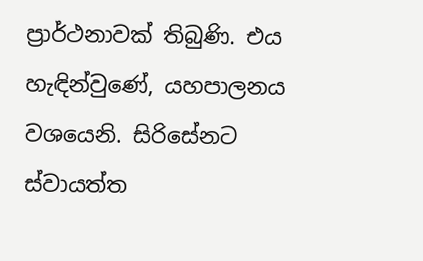ප්‍රාර්ථනාවක් තිබුණි. එය හැඳින්වුණේ, යහපාලනය වශයෙනි. සිරිසේනට ස්වායත්ත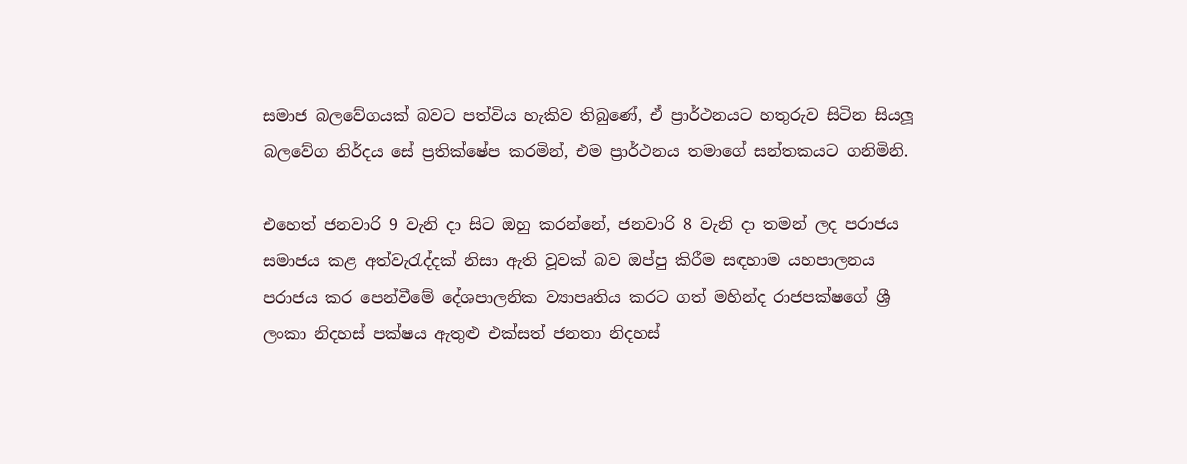සමාජ බලවේගයක් බවට පත්විය හැකිව තිබුණේ, ඒ ප්‍රාර්ථනයට හතුරුව සිටින සියලූ බලවේග නිර්දය සේ ප්‍රතික්ෂේප කරමින්, එම ප්‍රාර්ථනය තමාගේ සන්තකයට ගනිමිනි.

එහෙත් ජනවාරි 9 වැනි දා සිට ඔහු කරන්නේ, ජනවාරි 8 වැනි දා තමන් ලද පරාජය සමාජය කළ අත්වැරැද්දක් නිසා ඇති වූවක් බව ඔප්පු කිරීම සඳහාම යහපාලනය පරාජය කර පෙන්වීමේ දේශපාලනික ව්‍යාපෘතිය කරට ගත් මහින්ද රාජපක්ෂගේ ශ්‍රී ලංකා නිදහස් පක්ෂය ඇතුළු එක්සත් ජනතා නිදහස්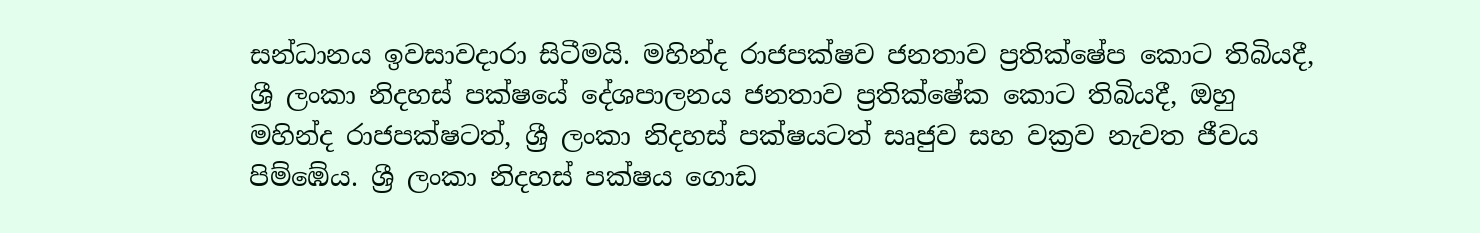සන්ධානය ඉවසාවදාරා සිටීමයි. මහින්ද රාජපක්ෂව ජනතාව ප්‍රතික්ෂේප කොට තිබියදී, ශ්‍රී ලංකා නිදහස් පක්ෂයේ දේශපාලනය ජනතාව ප්‍රතික්ෂේක කොට තිබියදී, ඔහු මහින්ද රාජපක්ෂටත්, ශ්‍රී ලංකා නිදහස් පක්ෂයටත් සෘජුව සහ වක්‍රව නැවත ජීවය පිම්ඹේය. ශ්‍රී ලංකා නිදහස් පක්ෂය ගොඩ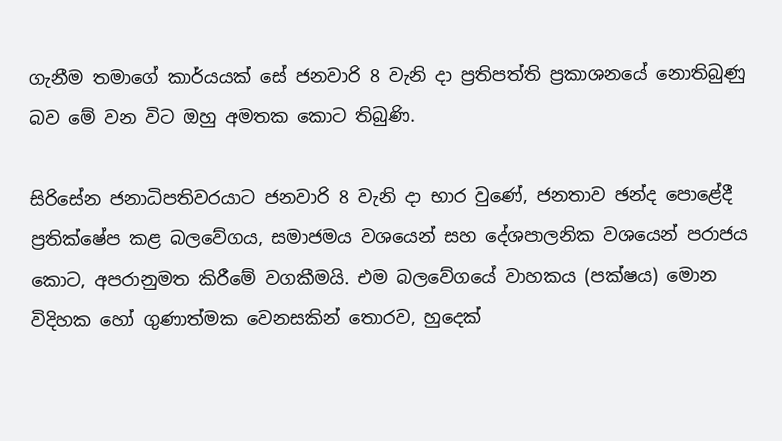ගැනීම තමාගේ කාර්යයක් සේ ජනවාරි 8 වැනි දා ප්‍රතිපත්ති ප්‍රකාශනයේ නොතිබුණු බව මේ වන විට ඔහු අමතක කොට තිබුණි.

සිරිසේන ජනාධිපතිවරයාට ජනවාරි 8 වැනි දා භාර වුණේ, ජනතාව ඡන්ද පොළේදී ප්‍රතික්ෂේප කළ බලවේගය, සමාජමය වශයෙන් සහ දේශපාලනික වශයෙන් පරාජය කොට, අපරානුමත කිරීමේ වගකීමයි. එම බලවේගයේ වාහකය (පක්ෂය) මොන විදිහක හෝ ගුණාත්මක වෙනසකින් තොරව, හුදෙක්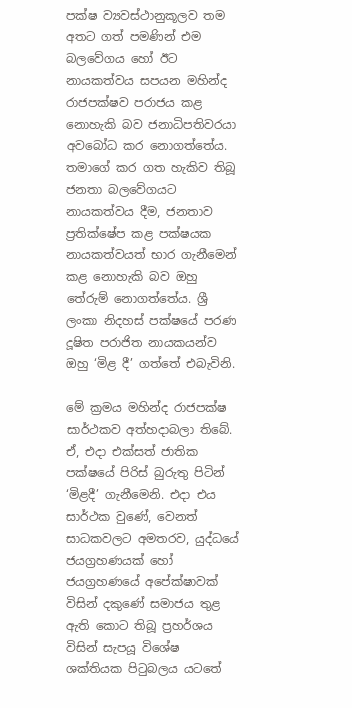පක්ෂ ව්‍යවස්ථානුකූලව තම අතට ගත් පමණින් එම බලවේගය හෝ ඊට නායකත්වය සපයන මහින්ද රාජපක්ෂව පරාජය කළ නොහැකි බව ජනාධිපතිවරයා අවබෝධ කර නොගත්තේය. තමාගේ කර ගත හැකිව තිබූ ජනතා බලවේගයට නායකත්වය දීම, ජනතාව ප්‍රතික්ෂේප කළ පක්ෂයක නායකත්වයත් භාර ගැනීමෙන් කළ නොහැකි බව ඔහු තේරුම් නොගත්තේය. ශ්‍රී ලංකා නිදහස් පක්ෂයේ පරණ දූෂිත පරාජිත නායකයන්ව ඔහු ‘මිළ දී’ ගත්තේ එබැවිනි.

මේ ක්‍රමය මහින්ද රාජපක්ෂ සාර්ථකව අත්හදාබලා තිබේ. ඒ, එදා එක්සත් ජාතික පක්ෂයේ පිරිස් බුරුතු පිටින් ‘මිළදී’ ගැනීමෙනි. එදා එය සාර්ථක වුණේ, වෙනත් සාධකවලට අමතරව, යුද්ධයේ ජයග්‍රහණයක් හෝ ජයග්‍රහණයේ අපේක්ෂාවක් විසින් දකුණේ සමාජය තුළ ඇති කොට තිබූ ප්‍රහර්ශය විසින් සැපයූ විශේෂ ශක්තියක පිටුබලය යටතේ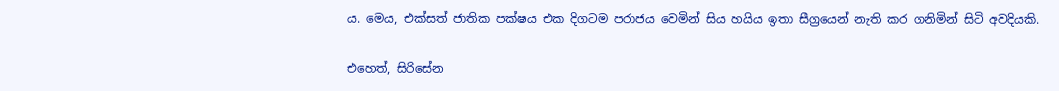ය. මෙය, එක්සත් ජාතික පක්ෂය එක දිගටම පරාජය වෙමින් සිය හයිය ඉතා සීග්‍රයෙන් නැති කර ගනිමින් සිටි අවදියකි.

එහෙත්, සිරිසේන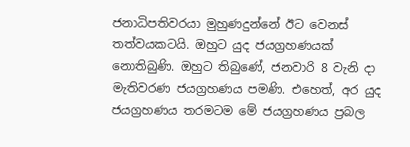ජනාධිපතිවරයා මුහුණදුන්නේ ඊට වෙනස් තත්වයකටයි. ඔහුට යුද ජයග්‍රහණයක් නොතිබුණි. ඔහුට තිබුණේ, ජනවාරි 8 වැනි දා මැතිවරණ ජයග්‍රහණය පමණි. එහෙත්, අර යුද ජයග්‍රහණය තරමටම මේ ජයග්‍රහණය ප්‍රබල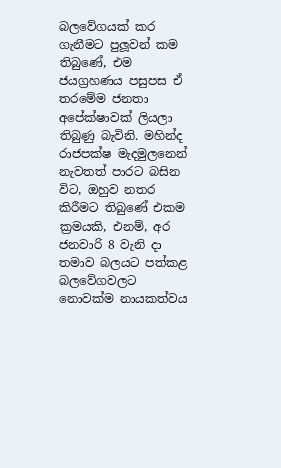බලවේගයක් කර ගැනීමට පුලූවන් කම තිබුණේ, එම ජයග්‍රහණය පසුපස ඒ තරමේම ජනතා අපේක්ෂාවක් ලියලා තිබුණු බැවිනි. මහින්ද රාජපක්ෂ මැදමුලනෙන් නැවතත් පාරට බසින විට, ඔහුව නතර කිරීමට තිබුණේ එකම ක්‍රමයකි, එනම්, අර ජනවාරි 8 වැනි දා තමාව බලයට පත්කළ බලවේගවලට නොවක්ම නායකත්වය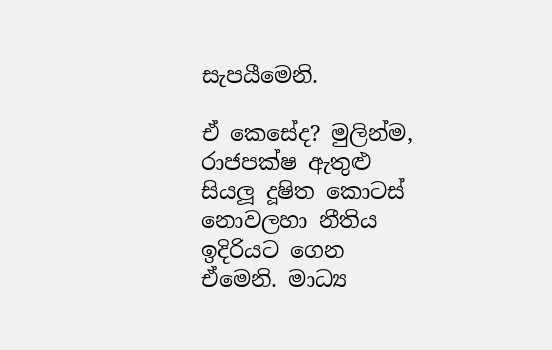සැපයීමෙනි.

ඒ කෙසේද? මුලින්ම, රාජපක්ෂ ඇතුළු සියලූ දූෂිත කොටස් නොවලහා නීතිය ඉදිරියට ගෙන ඒමෙනි. මාධ්‍ය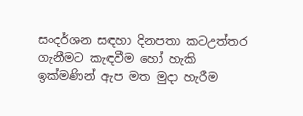සංදර්ශන සඳහා දිනපතා කටඋත්තර ගැනීමට කැඳවීම හෝ හැකි ඉක්මණින් ඇප මත මුදා හැරීම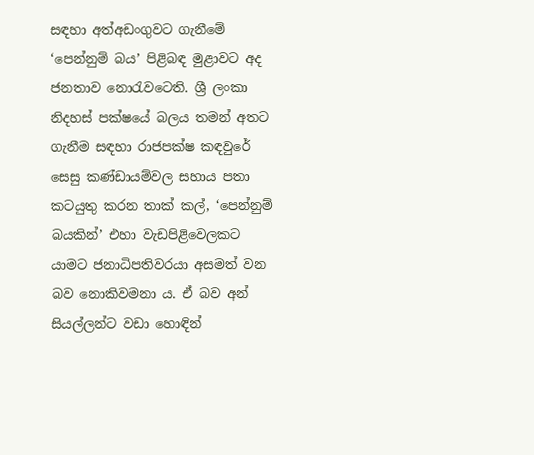සඳහා අත්අඩංගුවට ගැනීමේ ‘පෙන්නුම් බය’ පිළිබඳ මුළාවට අද ජනතාව නොරැවටෙති. ශ්‍රී ලංකා නිදහස් පක්ෂයේ බලය තමන් අතට ගැනීම සඳහා රාජපක්ෂ කඳවුරේ සෙසු කණ්ඩායම්වල සහාය පතා කටයුතු කරන තාක් කල්, ‘පෙන්නුම් බයකින්’ එහා වැඩපිළිවෙලකට යාමට ජනාධිපතිවරයා අසමත් වන බව නොකිවමනා ය. ඒ බව අන් සියල්ලන්ට වඩා හොඳින්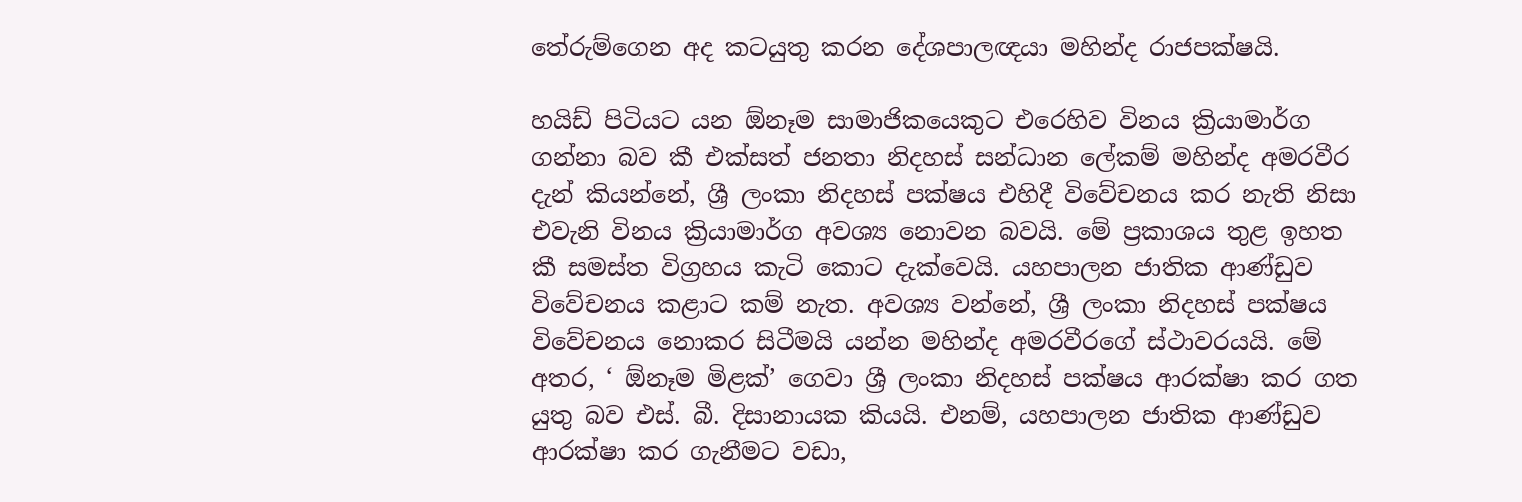තේරුම්ගෙන අද කටයුතු කරන දේශපාලඥයා මහින්ද රාජපක්ෂයි.

හයිඩ් පිටියට යන ඕනෑම සාමාජිකයෙකුට එරෙහිව විනය ක්‍රියාමාර්ග ගන්නා බව කී එක්සත් ජනතා නිදහස් සන්ධාන ලේකම් මහින්ද අමරවීර දැන් කියන්නේ, ශ්‍රී ලංකා නිදහස් පක්ෂය එහිදී විවේචනය කර නැති නිසා එවැනි විනය ක්‍රියාමාර්ග අවශ්‍ය නොවන බවයි. මේ ප්‍රකාශය තුළ ඉහත කී සමස්ත විග්‍රහය කැටි කොට දැක්වෙයි. යහපාලන ජාතික ආණ්ඩුව විවේචනය කළාට කම් නැත. අවශ්‍ය වන්නේ, ශ්‍රී ලංකා නිදහස් පක්ෂය විවේචනය නොකර සිටීමයි යන්න මහින්ද අමරවීරගේ ස්ථාවරයයි. මේ අතර, ‘ ඕනෑම මිළක්’ ගෙවා ශ්‍රී ලංකා නිදහස් පක්ෂය ආරක්ෂා කර ගත යුතු බව එස්. බී. දිසානායක කියයි. එනම්, යහපාලන ජාතික ආණ්ඩුව ආරක්ෂා කර ගැනීමට වඩා,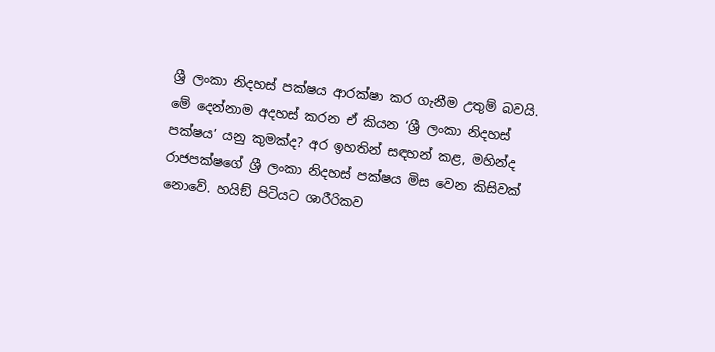ශ්‍රී ලංකා නිදහස් පක්ෂය ආරක්ෂා කර ගැනීම උතුම් බවයි. මේ දෙන්නාම අදහස් කරන ඒ කියන ‘ශ්‍රී ලංකා නිදහස් පක්ෂය’ යනු කුමක්ද? අර ඉහතින් සඳහන් කළ, මහින්ද රාජපක්ෂගේ ශ්‍රී ලංකා නිදහස් පක්ෂය මිස වෙන කිසිවක් නොවේ. හයිඞ් පිටියට ශාරීරිකව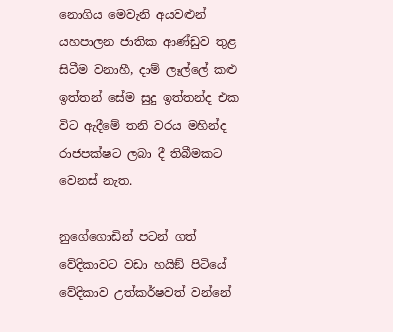නොගිය මෙවැනි අයවළුන් යහපාලන ජාතික ආණ්ඩුව තුළ සිටීම වනාහී, දාම් ලෑල්ලේ කළු ඉත්තන් සේම සුදු ඉත්තන්ද එක විට ඇදීමේ තනි වරය මහින්ද රාජපක්ෂට ලබා දී තිබීමකට වෙනස් නැත.

නුගේගොඩින් පටන් ගත් වේදිකාවට වඩා හයිඞ් පිටියේ වේදිකාව උත්කර්ෂවත් වන්නේ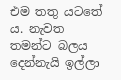එම තතු යටතේ ය. නැවත තමන්ට බලය දෙන්නැයි ඉල්ලා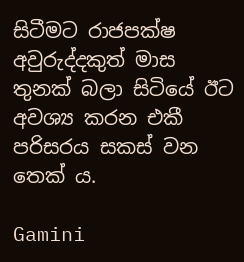සිටීමට රාජපක්ෂ අවුරුද්දකුත් මාස තුනක් බලා සිටියේ ඊට අවශ්‍ය කරන එකී පරිසරය සකස් වන තෙක් ය.

Gamini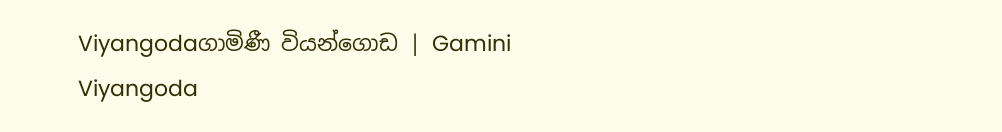Viyangodaගාමිණී වියන්ගොඩ | Gamini Viyangoda